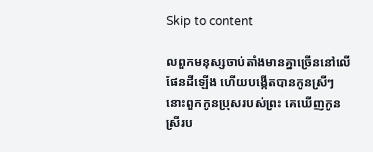Skip to content

លពួកមនុស្សចាប់តាំងមានគ្នាច្រើននៅលើផែនដីឡើង ហើយបង្កើតបានកូនស្រីៗ
នោះពួកកូនប្រុសរបស់ព្រះ គេឃើញកូនស្រីរប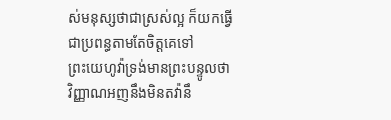ស់មនុស្សថាជាស្រស់ល្អ ក៏យកធ្វើជាប្រពន្ធតាមតែចិត្តគេទៅ
ព្រះ‌យេហូវ៉ាទ្រង់មានព្រះ‌បន្ទូលថា វិញ្ញាណអញនឹងមិនតវ៉ានឹ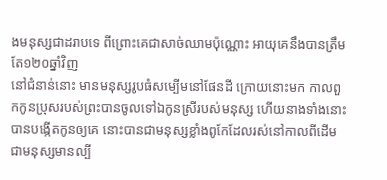ងមនុស្សជាដរាបទេ ពីព្រោះគេជាសាច់ឈាមប៉ុណ្ណោះ អាយុគេនឹងបានត្រឹមតែ១២០ឆ្នាំវិញ
នៅជំនាន់នោះ មានមនុស្សរូបធំសម្បើមនៅផែនដី ក្រោយនោះមក កាលពួកកូនប្រុសរបស់ព្រះបានចូលទៅឯកូនស្រីរបស់មនុស្ស ហើយនាងទាំងនោះបានបង្កើតកូនឲ្យគេ នោះបានជាមនុស្សខ្លាំងពូកែដែលរស់នៅកាលពីដើម ជាមនុស្សមានល្បី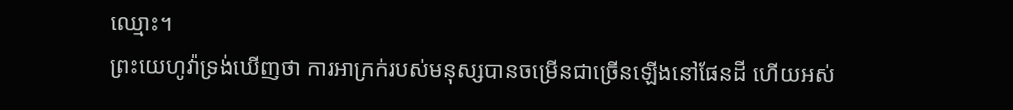ឈ្មោះ។
ព្រះ‌យេហូវ៉ាទ្រង់ឃើញថា ការអាក្រក់របស់មនុស្សបានចម្រើនជាច្រើនឡើងនៅផែនដី ហើយអស់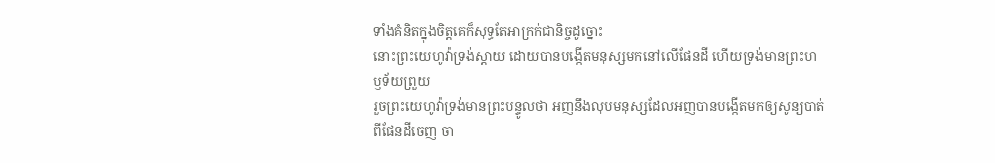ទាំងគំនិតក្នុងចិត្តគេក៏សុទ្ធតែអាក្រក់ជានិច្ចដូច្នោះ
នោះព្រះ‌យេហូវ៉ាទ្រង់ស្តាយ ដោយបានបង្កើតមនុស្សមកនៅលើផែនដី ហើយទ្រង់មានព្រះ‌ហឫទ័យព្រួយ
រួចព្រះ‌យេហូវ៉ាទ្រង់មានព្រះ‌បន្ទូលថា អញនឹងលុបមនុស្សដែលអញបានបង្កើតមកឲ្យសូន្យបាត់ពីផែនដីចេញ ចា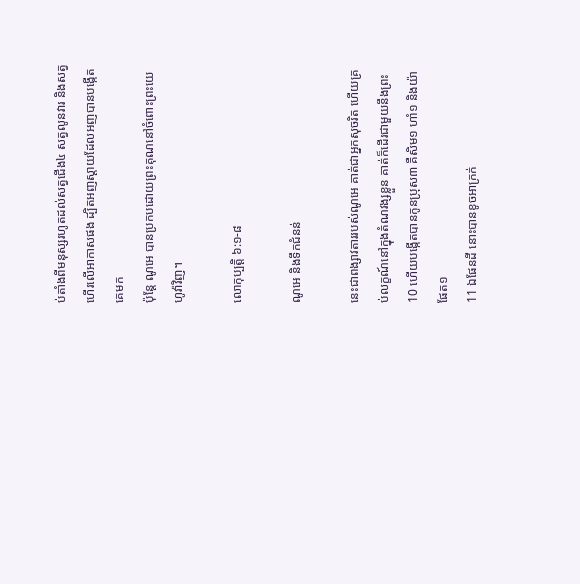ប់តាំងពីមនុស្សរហូតដល់សត្វជើង៤ សត្វលូនវារ និងសត្វហើរលើអាកាសផង ដ្បិតអញស្តាយដែលអញបានបង្កើតគេមក
ប៉ុន្តែ ណូអេ បានប្រកបដោយព្រះ‌គុណនៅចំពោះព្រះ‌យេហូវ៉ាវិញ។

លោកុប្បត្តិ ៦:១-៨

ណូអេ និងទឹកជំនន់

នេះជាពង្សាវតាររបស់ណូអេ គាត់ជាអ្នកសុចរិត ហើយគ្រប់លក្ខណ៍នៅក្នុងតំណវង្សខ្លួន គាត់ក៏ដើរជាមួយនឹងព្រះ
10 ហើយបង្កើតបានកូនប្រុស៣ គឺសិម១ ហាំ១ និងយ៉ាផែត១
11 ឯផែនដី នោះបានខូចអាក្រក់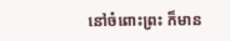នៅចំពោះព្រះ ក៏មាន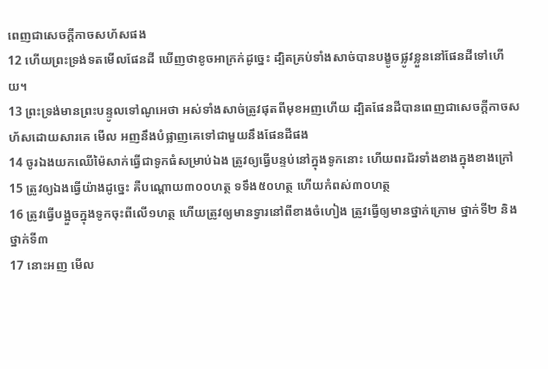ពេញជាសេចក្ដីកាចសហ័សផង
12 ហើយព្រះ‌ទ្រង់ទតមើលផែនដី ឃើញថាខូចអាក្រក់ដូច្នេះ ដ្បិតគ្រប់ទាំងសាច់បានបង្ខូចផ្លូវខ្លួននៅផែនដីទៅហើយ។
13 ព្រះ‌ទ្រង់មានព្រះ‌បន្ទូលទៅណូអេថា អស់ទាំងសាច់ត្រូវផុតពីមុខអញហើយ ដ្បិតផែនដីបានពេញជាសេចក្ដីកាចសហ័សដោយ‌សារគេ មើល អញនឹងបំផ្លាញគេទៅជាមួយនឹងផែនដីផង
14 ចូរឯងយកឈើម៉ៃសាក់ធ្វើជាទូកធំសម្រាប់ឯង ត្រូវឲ្យធ្វើបន្ទប់នៅក្នុងទូកនោះ ហើយពរជ័រទាំងខាងក្នុងខាងក្រៅ
15 ត្រូវឲ្យឯងធ្វើយ៉ាងដូច្នេះ គឺបណ្តោយ៣០០ហត្ថ ទទឹង៥០ហត្ថ ហើយកំពស់៣០ហត្ថ
16 ត្រូវធ្វើបង្អួចក្នុងទូកចុះពីលើ១ហត្ថ ហើយត្រូវឲ្យមានទ្វារនៅពីខាងចំហៀង ត្រូវធ្វើឲ្យមានថ្នាក់ក្រោម ថ្នាក់ទី២ និងថ្នាក់ទី៣
17 នោះអញ មើល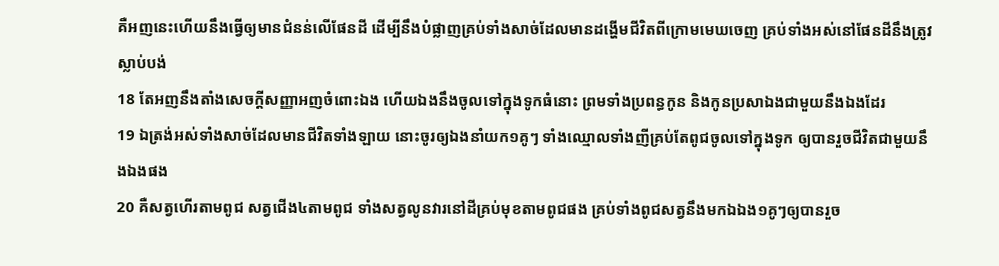គឺអញនេះហើយនឹងធ្វើឲ្យមានជំនន់លើផែនដី ដើម្បីនឹងបំផ្លាញគ្រប់ទាំងសាច់ដែលមានដង្ហើមជីវិតពីក្រោមមេឃចេញ គ្រប់ទាំងអស់នៅផែនដីនឹងត្រូវស្លាប់បង់
18 តែអញនឹងតាំងសេចក្ដីសញ្ញាអញចំពោះឯង ហើយឯងនឹងចូលទៅក្នុងទូកធំនោះ ព្រមទាំងប្រពន្ធកូន និងកូនប្រសាឯងជាមួយនឹងឯងដែរ
19 ឯត្រង់អស់ទាំងសាច់ដែលមានជីវិតទាំង‌ឡាយ នោះចូរឲ្យឯងនាំយក១គូៗ ទាំងឈ្មោលទាំងញីគ្រប់តែពូជចូលទៅក្នុងទូក ឲ្យបានរួចជីវិតជាមួយនឹងឯងផង
20 គឺសត្វហើរតាមពូជ សត្វជើង៤តាមពូជ ទាំងសត្វលូនវារនៅដីគ្រប់មុខតាមពូជផង គ្រប់ទាំងពូជសត្វនឹងមកឯឯង១គូៗឲ្យបានរួច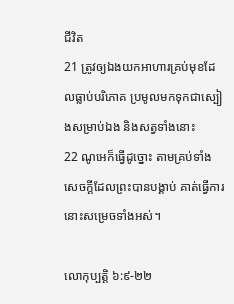ជីវិត
21 ត្រូវឲ្យឯងយកអាហារគ្រប់មុខដែលធ្លាប់បរិភោគ ប្រមូលមកទុកជាស្បៀងសម្រាប់ឯង និងសត្វទាំងនោះ
22 ណូអេក៏ធ្វើដូច្នោះ តាមគ្រប់ទាំងសេចក្ដីដែលព្រះបានបង្គាប់ គាត់ធ្វើការនោះសម្រេចទាំងអស់។

លោកុប្បត្តិ ៦:៩-២២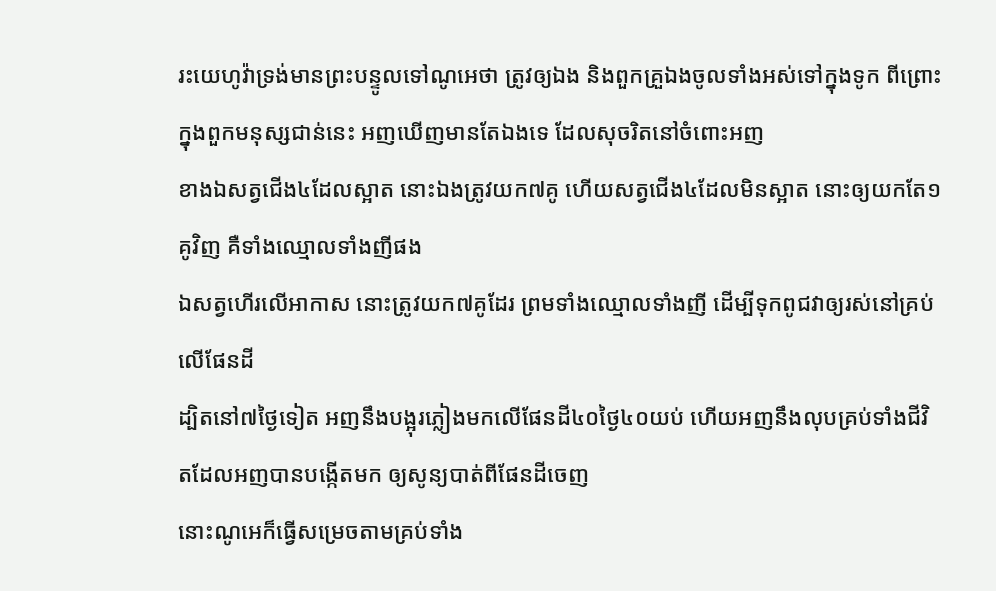រះ‌យេហូវ៉ាទ្រង់មានព្រះ‌បន្ទូលទៅណូអេថា ត្រូវឲ្យឯង និងពួកគ្រួឯងចូលទាំងអស់ទៅក្នុងទូក ពីព្រោះក្នុងពួកមនុស្សជាន់នេះ អញឃើញមានតែឯងទេ ដែលសុចរិតនៅចំពោះអញ
ខាងឯសត្វជើង៤ដែលស្អាត នោះឯងត្រូវយក៧គូ ហើយសត្វជើង៤ដែលមិនស្អាត នោះឲ្យយកតែ១គូវិញ គឺទាំងឈ្មោលទាំងញីផង
ឯសត្វហើរលើអាកាស នោះត្រូវយក៧គូដែរ ព្រមទាំងឈ្មោលទាំងញី ដើម្បីទុកពូជវាឲ្យរស់នៅគ្រប់លើផែនដី
ដ្បិតនៅ៧ថ្ងៃទៀត អញនឹងបង្អុរភ្លៀងមកលើផែនដី៤០ថ្ងៃ៤០យប់ ហើយអញនឹងលុបគ្រប់ទាំងជីវិតដែលអញបានបង្កើតមក ឲ្យសូន្យបាត់ពីផែនដីចេញ
នោះណូអេក៏ធ្វើសម្រេចតាមគ្រប់ទាំង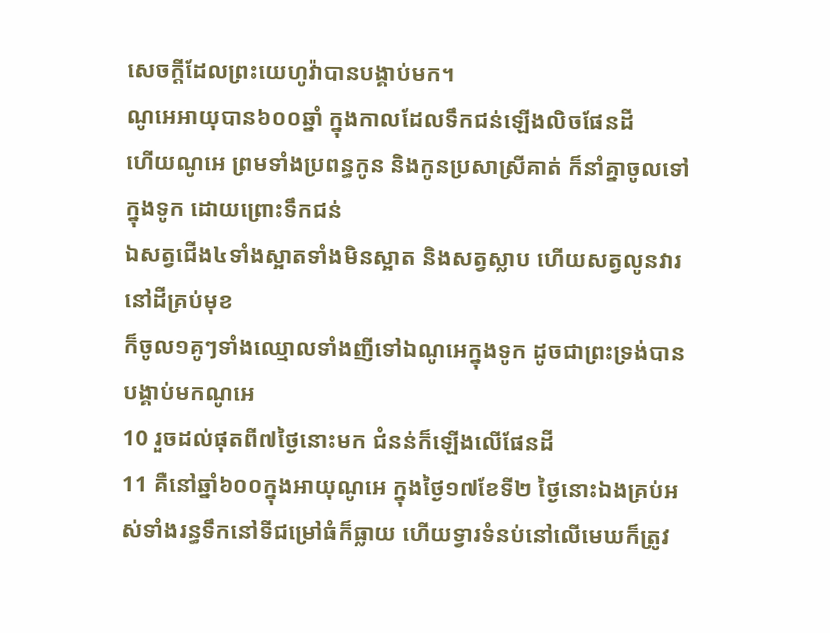សេចក្ដីដែលព្រះ‌យេហូវ៉ាបានបង្គាប់មក។
ណូអេអាយុបាន៦០០ឆ្នាំ ក្នុងកាលដែលទឹកជន់ឡើងលិចផែនដី
ហើយណូអេ ព្រមទាំងប្រពន្ធកូន និងកូនប្រសាស្រីគាត់ ក៏នាំគ្នាចូលទៅក្នុងទូក ដោយព្រោះទឹកជន់
ឯសត្វជើង៤ទាំងស្អាតទាំងមិនស្អាត និងសត្វស្លាប ហើយសត្វលូនវារនៅដីគ្រប់មុខ
ក៏ចូល១គូៗទាំងឈ្មោលទាំងញីទៅឯណូអេក្នុងទូក ដូចជាព្រះ‌ទ្រង់បានបង្គាប់មកណូអេ
10 រួចដល់ផុតពី៧ថ្ងៃនោះមក ជំនន់ក៏ឡើងលើផែនដី
11 គឺនៅឆ្នាំ៦០០ក្នុងអាយុណូអេ ក្នុងថ្ងៃ១៧ខែទី២ ថ្ងៃនោះឯងគ្រប់អស់ទាំងរន្ធទឹកនៅទីជម្រៅធំក៏ធ្លាយ ហើយទ្វារទំនប់នៅលើមេឃក៏ត្រូវ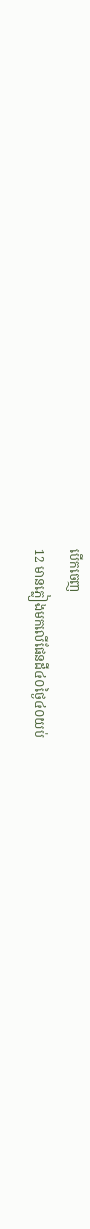បើកចេញ
12 មានភ្លៀងមកលើផែនដី៤០ថ្ងៃ៤០យប់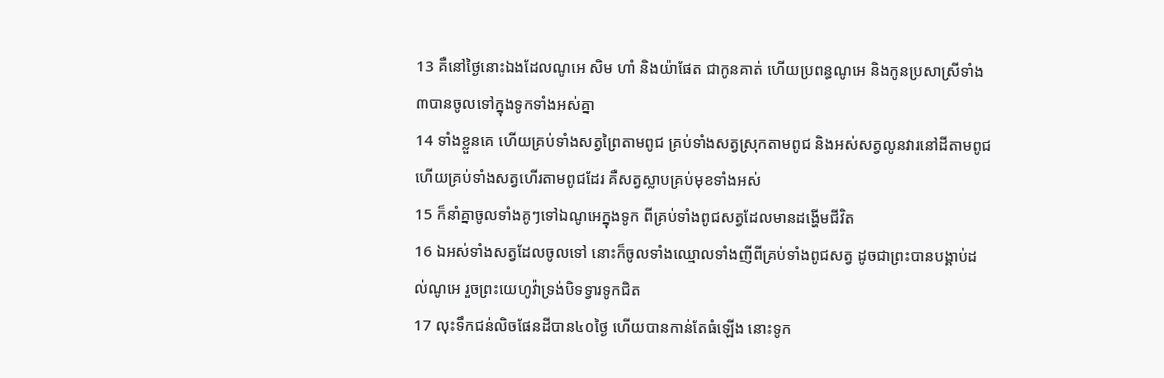13 គឺនៅថ្ងៃនោះឯងដែលណូអេ សិម ហាំ និងយ៉ាផែត ជាកូនគាត់ ហើយប្រពន្ធណូអេ និងកូនប្រសាស្រីទាំង៣បានចូលទៅក្នុងទូកទាំងអស់គ្នា
14 ទាំងខ្លួនគេ ហើយគ្រប់ទាំងសត្វព្រៃតាមពូជ គ្រប់ទាំងសត្វស្រុកតាមពូជ និងអស់សត្វលូនវារនៅដីតាមពូជ ហើយគ្រប់ទាំងសត្វហើរតាមពូជដែរ គឺសត្វស្លាបគ្រប់មុខទាំងអស់
15 ក៏នាំគ្នាចូលទាំងគូៗទៅឯណូអេក្នុងទូក ពីគ្រប់ទាំងពូជសត្វដែលមានដង្ហើមជីវិត
16 ឯអស់ទាំងសត្វដែលចូលទៅ នោះក៏ចូលទាំងឈ្មោលទាំងញីពីគ្រប់ទាំងពូជសត្វ ដូចជាព្រះបានបង្គាប់ដល់ណូអេ រួចព្រះ‌យេហូវ៉ាទ្រង់បិទទ្វារទូកជិត
17 លុះទឹកជន់លិចផែនដីបាន៤០ថ្ងៃ ហើយបានកាន់តែធំឡើង នោះទូក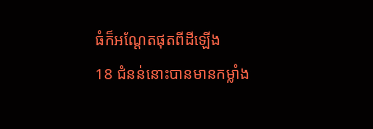ធំក៏អណ្តែតផុតពីដីឡើង
18 ជំនន់នោះបានមានកម្លាំង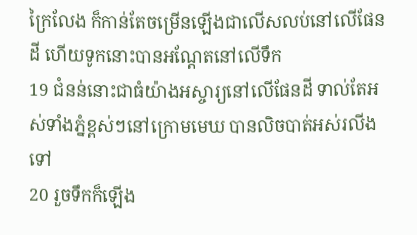ក្រៃ‌លែង ក៏កាន់តែចម្រើនឡើងជាលើស‌លប់នៅលើផែនដី ហើយទូកនោះបានអណ្តែតនៅលើទឹក
19 ជំនន់នោះជាធំយ៉ាងអស្ចារ្យនៅលើផែនដី ទាល់តែអស់ទាំងភ្នំខ្ពស់ៗនៅក្រោមមេឃ បានលិចបាត់អស់រលីងទៅ
20 រួចទឹកក៏ឡើង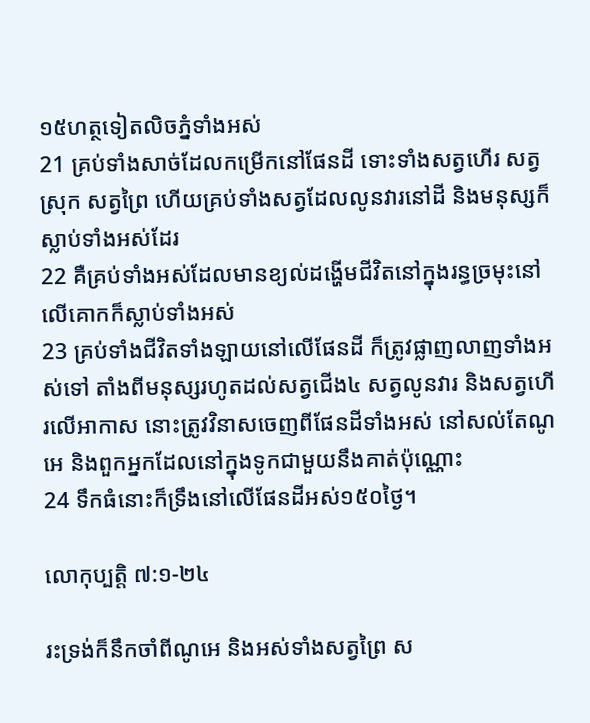១៥ហត្ថទៀតលិចភ្នំទាំងអស់
21 គ្រប់ទាំងសាច់ដែលកម្រើកនៅផែនដី ទោះទាំងសត្វហើរ សត្វស្រុក សត្វព្រៃ ហើយគ្រប់ទាំងសត្វដែលលូនវារនៅដី និងមនុស្សក៏ស្លាប់ទាំងអស់ដែរ
22 គឺគ្រប់ទាំងអស់ដែលមានខ្យល់ដង្ហើមជីវិតនៅក្នុងរន្ធច្រមុះនៅលើគោកក៏ស្លាប់ទាំងអស់
23 គ្រប់ទាំងជីវិតទាំង‌ឡាយនៅលើផែនដី ក៏ត្រូវផ្លាញលាញទាំងអស់ទៅ តាំងពីមនុស្សរហូតដល់សត្វជើង៤ សត្វលូនវារ និងសត្វហើរលើអាកាស នោះត្រូវវិនាសចេញពីផែនដីទាំងអស់ នៅសល់តែណូអេ និងពួកអ្នកដែលនៅក្នុងទូកជាមួយនឹងគាត់ប៉ុណ្ណោះ
24 ទឹកធំនោះក៏ទ្រឹងនៅលើផែនដីអស់១៥០ថ្ងៃ។

លោកុប្បត្តិ ៧:១-២៤

រះ‌ទ្រង់ក៏នឹកចាំពីណូអេ និងអស់ទាំងសត្វព្រៃ ស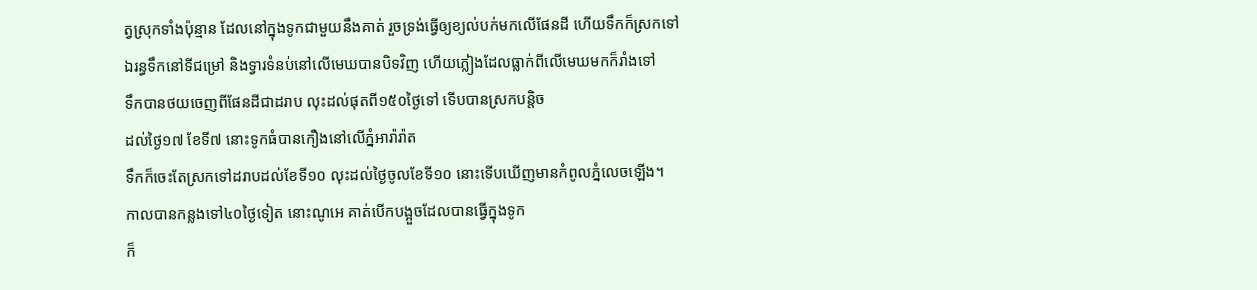ត្វស្រុកទាំងប៉ុន្មាន ដែលនៅក្នុងទូកជាមួយនឹងគាត់ រួចទ្រង់ធ្វើឲ្យខ្យល់បក់មកលើផែនដី ហើយទឹកក៏ស្រកទៅ
ឯរន្ធទឹកនៅទីជម្រៅ និងទ្វារទំនប់នៅលើមេឃបានបិទវិញ ហើយភ្លៀងដែលធ្លាក់ពីលើមេឃមកក៏រាំងទៅ
ទឹកបានថយចេញពីផែនដីជាដរាប លុះដល់ផុតពី១៥០ថ្ងៃទៅ ទើបបានស្រកបន្តិច
ដល់ថ្ងៃ១៧ ខែទី៧ នោះទូកធំបានកឿងនៅលើភ្នំអារ៉ារ៉ាត
ទឹកក៏ចេះតែស្រកទៅដរាបដល់ខែទី១០ លុះដល់ថ្ងៃចូលខែទី១០ នោះទើបឃើញមានកំពូលភ្នំលេចឡើង។
កាលបានកន្លងទៅ៤០ថ្ងៃទៀត នោះណូអេ គាត់បើកបង្អួចដែលបានធ្វើក្នុងទូក
ក៏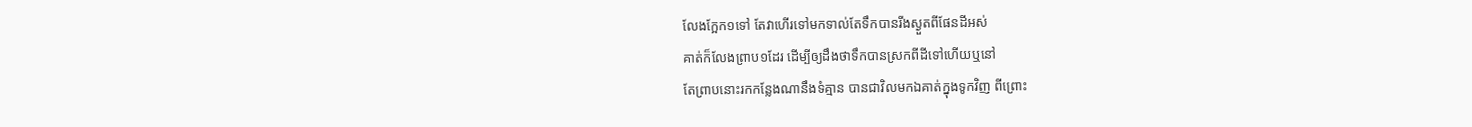លែងក្អែក១ទៅ តែវាហើរទៅមកទាល់តែទឹកបានរីងស្ងួតពីផែនដីអស់
គាត់ក៏លែងព្រាប១ដែរ ដើម្បីឲ្យដឹងថាទឹកបានស្រកពីដីទៅហើយឬនៅ
តែព្រាបនោះរកកន្លែងណានឹងទំគ្មាន បានជាវិលមកឯគាត់ក្នុងទូកវិញ ពីព្រោះ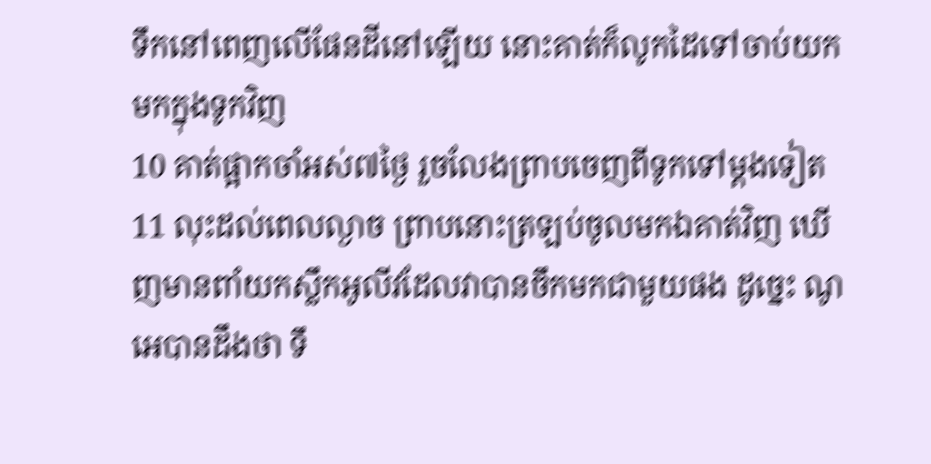ទឹកនៅពេញលើផែនដីនៅឡើយ នោះគាត់ក៏លូកដៃទៅចាប់យកមកក្នុងទូកវិញ
10 គាត់ផ្អាកចាំអស់៧ថ្ងៃ រួចលែងព្រាបចេញពីទូកទៅម្តងទៀត
11 លុះដល់ពេលល្ងាច ព្រាបនោះត្រឡប់ចូលមកឯគាត់វិញ ឃើញមានពាំយកស្លឹកអូលីវដែលវាបានចឹកមកជាមួយផង ដូច្នេះ ណូអេបានដឹងថា ទឹ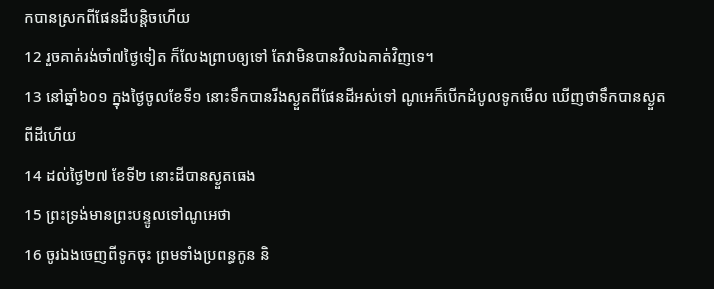កបានស្រកពីផែនដីបន្តិចហើយ
12 រួចគាត់រង់‌ចាំ៧ថ្ងៃទៀត ក៏លែងព្រាបឲ្យទៅ តែវាមិនបានវិលឯគាត់វិញទេ។
13 នៅឆ្នាំ៦០១ ក្នុងថ្ងៃចូលខែទី១ នោះទឹកបានរីងស្ងួតពីផែនដីអស់ទៅ ណូអេក៏បើកដំបូលទូកមើល ឃើញថាទឹកបានស្ងួតពីដីហើយ
14 ដល់ថ្ងៃ២៧ ខែទី២ នោះដីបានស្ងួត‌ធេង
15 ព្រះ‌ទ្រង់មានព្រះ‌បន្ទូលទៅណូអេថា
16 ចូរឯងចេញពីទូកចុះ ព្រមទាំងប្រពន្ធកូន និ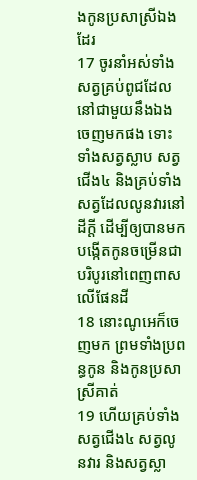ងកូនប្រសាស្រីឯងដែរ
17 ចូរនាំអស់ទាំងសត្វគ្រប់ពូជដែលនៅជាមួយនឹងឯងចេញមកផង ទោះទាំងសត្វស្លាប សត្វជើង៤ និងគ្រប់ទាំងសត្វដែលលូនវារនៅដីក្តី ដើម្បីឲ្យបានមកបង្កើតកូនចម្រើនជាបរិបូរនៅពេញ‌ពាសលើផែនដី
18 នោះណូអេក៏ចេញមក ព្រមទាំងប្រពន្ធកូន និងកូនប្រសាស្រីគាត់
19 ហើយគ្រប់ទាំងសត្វជើង៤ សត្វលូនវារ និងសត្វស្លា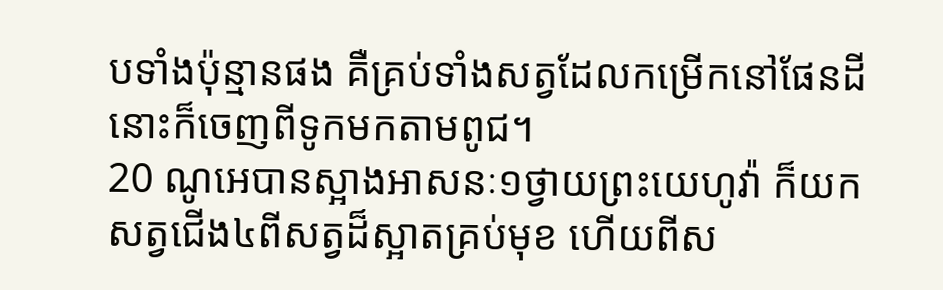បទាំងប៉ុន្មានផង គឺគ្រប់ទាំងសត្វដែលកម្រើកនៅផែនដី នោះក៏ចេញពីទូកមកតាមពូជ។
20 ណូអេបានស្អាងអាសនៈ១ថ្វាយព្រះ‌យេហូវ៉ា ក៏យកសត្វជើង៤ពីសត្វដ៏ស្អាតគ្រប់មុខ ហើយពីស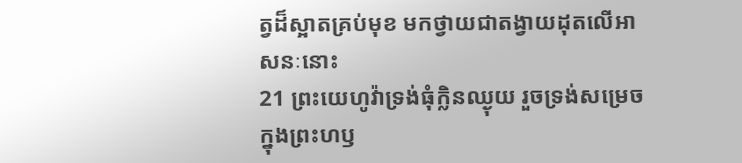ត្វដ៏ស្អាតគ្រប់មុខ មកថ្វាយជាតង្វាយដុតលើអាសនៈនោះ
21 ព្រះ‌យេហូវ៉ាទ្រង់ធុំក្លិនឈ្ងុយ រួចទ្រង់សម្រេចក្នុងព្រះ‌ហឫ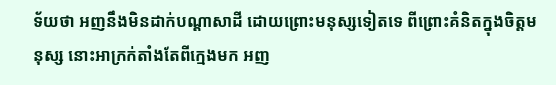ទ័យថា អញនឹងមិនដាក់បណ្តាសាដី ដោយព្រោះមនុស្សទៀតទេ ពីព្រោះគំនិតក្នុងចិត្តមនុស្ស នោះអាក្រក់តាំងតែពីក្មេងមក អញ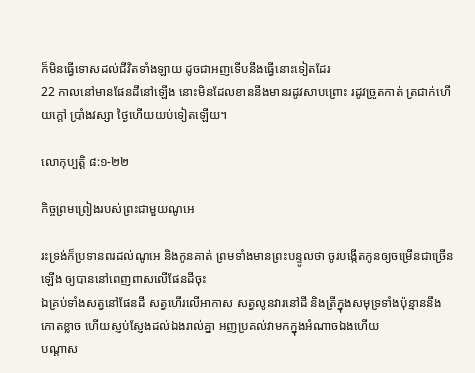ក៏មិនធ្វើទោសដល់ជីវិតទាំង‌ឡាយ ដូចជាអញទើបនឹងធ្វើនោះទៀតដែរ
22 កាលនៅមានផែនដីនៅឡើង នោះមិនដែលខាននឹងមានរដូវសាប‌ព្រោះ រដូវច្រូតកាត់ ត្រជាក់ហើយក្តៅ ប្រាំងវស្សា ថ្ងៃហើយយប់ទៀតឡើយ។

លោកុប្បត្តិ ៨:១-២២

កិច្ចព្រមព្រៀងរបស់ព្រះជាមួយណូអេ

រះ‌ទ្រង់ក៏ប្រទានពរដល់ណូអេ និងកូនគាត់ ព្រមទាំងមានព្រះ‌បន្ទូលថា ចូរបង្កើតកូនឲ្យចម្រើនជាច្រើនឡើង ឲ្យបាននៅពេញ‌ពាសលើផែនដីចុះ
ឯគ្រប់ទាំងសត្វនៅផែនដី សត្វហើរលើអាកាស សត្វលូនវារនៅដី និងត្រីក្នុងសមុទ្រទាំងប៉ុន្មាននឹងកោត‌ខ្លាច ហើយស្ញប់‌ស្ញែងដល់ឯងរាល់គ្នា អញប្រគល់វាមកក្នុងអំណាចឯងហើយ
បណ្តាស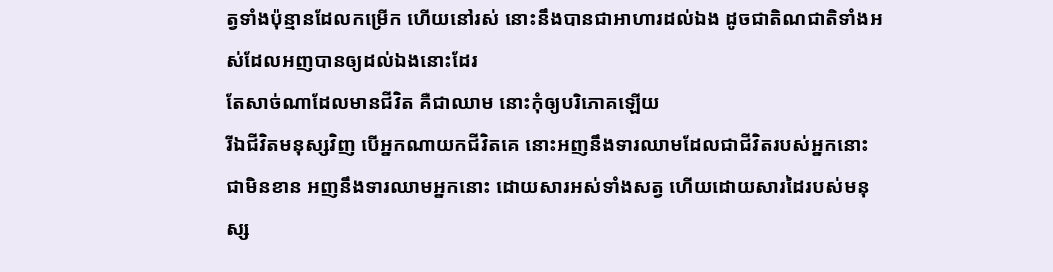ត្វទាំងប៉ុន្មានដែលកម្រើក ហើយនៅរស់ នោះនឹងបានជាអាហារដល់ឯង ដូចជាតិណ‌ជាតិទាំងអស់ដែលអញបានឲ្យដល់ឯងនោះដែរ
តែសាច់ណាដែលមានជីវិត គឺជាឈាម នោះកុំឲ្យបរិភោគឡើយ
រីឯជីវិតមនុស្សវិញ បើអ្នកណាយកជីវិតគេ នោះអញនឹងទារឈាមដែលជាជីវិតរបស់អ្នកនោះជាមិនខាន អញនឹងទារឈាមអ្នកនោះ ដោយ‌សារអស់ទាំងសត្វ ហើយដោយ‌សារដៃរបស់មនុស្ស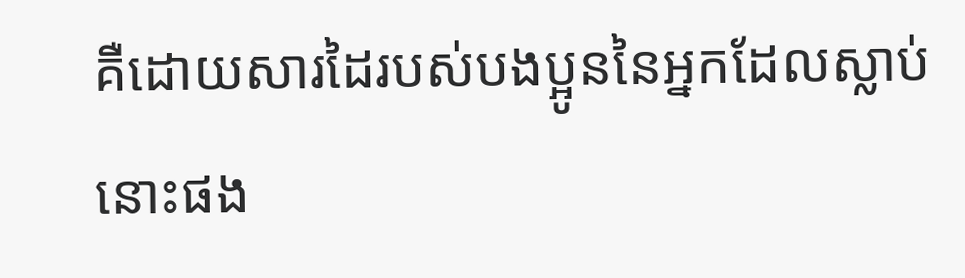គឺដោយ‌សារដៃរបស់បងប្អូននៃអ្នកដែលស្លាប់នោះផង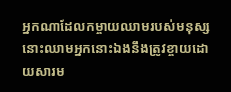អ្នកណាដែលកម្ចាយឈាមរបស់មនុស្ស នោះឈាមអ្នកនោះឯងនឹងត្រូវខ្ចាយដោយ‌សារម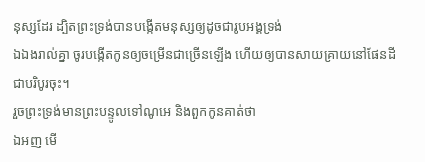នុស្សដែរ ដ្បិតព្រះ‌ទ្រង់បានបង្កើតមនុស្សឲ្យដូចជារូបអង្គទ្រង់
ឯឯងរាល់គ្នា ចូរបង្កើតកូនឲ្យចម្រើនជាច្រើនឡើង ហើយឲ្យបានសាយ‌គ្រាយនៅផែនដីជាបរិបូរចុះ។
រួចព្រះ‌ទ្រង់មានព្រះ‌បន្ទូលទៅណូអេ និងពួកកូនគាត់ថា
ឯអញ មើ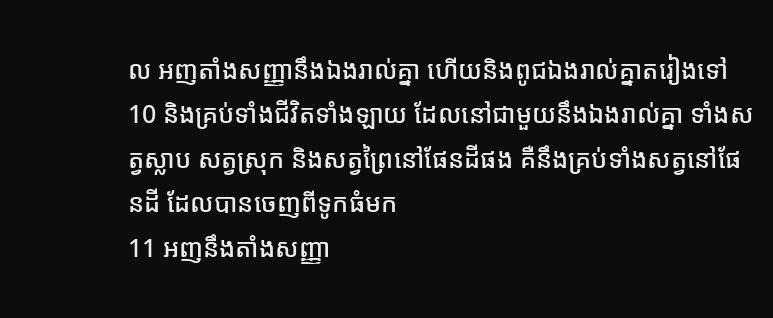ល អញតាំងសញ្ញានឹងឯងរាល់គ្នា ហើយនិងពូជឯងរាល់គ្នាតរៀងទៅ
10 និងគ្រប់ទាំងជីវិតទាំង‌ឡាយ ដែលនៅជាមួយនឹងឯងរាល់គ្នា ទាំងសត្វស្លាប សត្វស្រុក និងសត្វព្រៃនៅផែនដីផង គឺនឹងគ្រប់ទាំងសត្វនៅផែនដី ដែលបានចេញពីទូកធំមក
11 អញនឹងតាំងសញ្ញា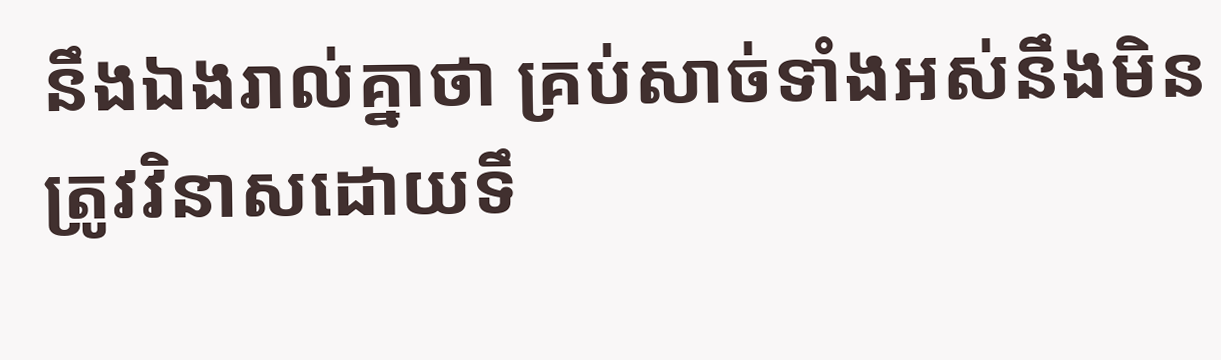នឹងឯងរាល់គ្នាថា គ្រប់សាច់ទាំងអស់នឹងមិនត្រូវវិនាសដោយទឹ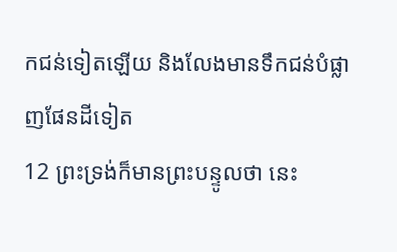កជន់ទៀតឡើយ និងលែងមានទឹកជន់បំផ្លាញផែនដីទៀត
12 ព្រះទ្រង់ក៏មានព្រះ‌បន្ទូលថា នេះ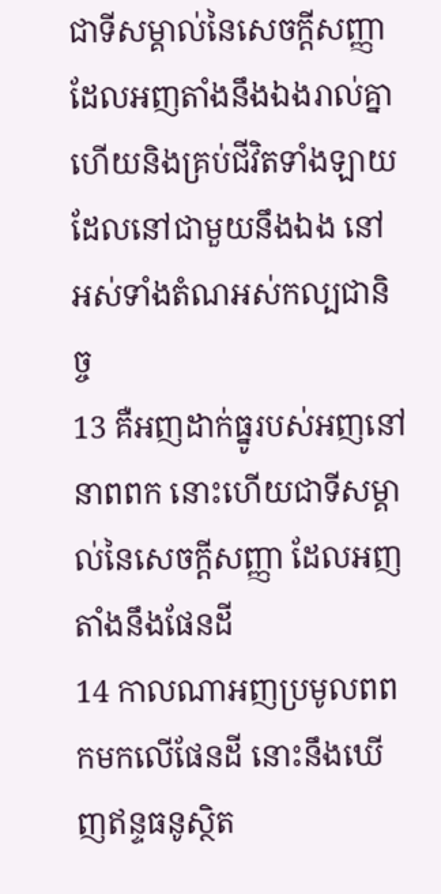ជាទីសម្គាល់នៃសេចក្ដីសញ្ញា ដែលអញតាំងនឹងឯងរាល់គ្នា ហើយនិងគ្រប់ជីវិតទាំង‌ឡាយដែលនៅជាមួយនឹងឯង នៅអស់ទាំងតំណអស់កល្ប‌ជានិច្ច
13 គឺអញដាក់ធ្នូរបស់អញនៅនាពពក នោះហើយជាទីសម្គាល់នៃសេចក្ដីសញ្ញា ដែលអញតាំងនឹងផែនដី
14 កាលណាអញប្រមូលពពកមកលើផែនដី នោះនឹងឃើញឥន្ទ‌ធនូស្ថិត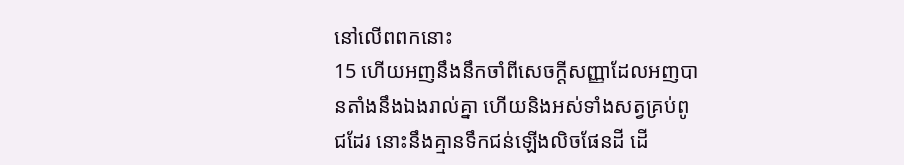នៅលើពពកនោះ
15 ហើយអញនឹងនឹកចាំពីសេចក្ដីសញ្ញាដែលអញបានតាំងនឹងឯងរាល់គ្នា ហើយនិងអស់ទាំងសត្វគ្រប់ពូជដែរ នោះនឹងគ្មានទឹកជន់ឡើងលិចផែនដី ដើ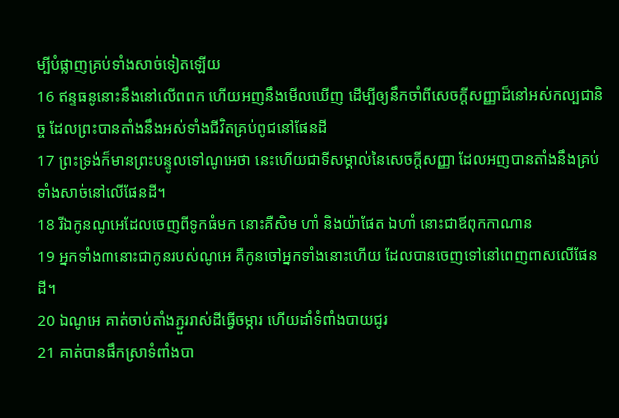ម្បីបំផ្លាញគ្រប់ទាំងសាច់ទៀតឡើយ
16 ឥន្ទ‌ធនូនោះនឹងនៅលើពពក ហើយអញនឹងមើលឃើញ ដើម្បីឲ្យនឹកចាំពីសេចក្ដីសញ្ញាដ៏នៅអស់កល្ប‌ជានិច្ច ដែលព្រះបានតាំងនឹងអស់ទាំងជីវិតគ្រប់ពូជនៅផែនដី
17 ព្រះទ្រង់ក៏មានព្រះ‌បន្ទូលទៅណូអេថា នេះហើយជាទីសម្គាល់នៃសេចក្ដីសញ្ញា ដែលអញបានតាំងនឹងគ្រប់ទាំងសាច់នៅលើផែនដី។
18 រីឯកូនណូអេដែលចេញពីទូកធំមក នោះគឺសិម ហាំ និងយ៉ាផែត ឯហាំ នោះជាឪពុកកាណាន
19 អ្នកទាំង៣នោះជាកូនរបស់ណូអេ គឺកូនចៅអ្នកទាំងនោះហើយ ដែលបានចេញទៅនៅពេញ‌ពាសលើផែនដី។
20 ឯណូអេ គាត់ចាប់តាំងភ្ជួរ‌រាស់ដីធ្វើចម្ការ ហើយដាំទំពាំង‌បាយ‌ជូរ
21 គាត់បានផឹកស្រាទំពាំង‌បា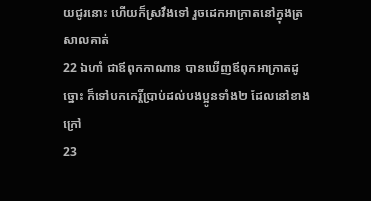យ‌ជូរនោះ ហើយក៏ស្រវឹងទៅ រួចដេកអាក្រាតនៅក្នុងត្រសាលគាត់
22 ឯហាំ ជាឪពុកកាណាន បានឃើញឪពុកអាក្រាតដូច្នោះ ក៏ទៅបកកេរ្តិ៍ប្រាប់ដល់បងប្អូនទាំង២ ដែលនៅខាងក្រៅ
23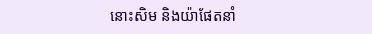នោះសិម និងយ៉ាផែតនាំ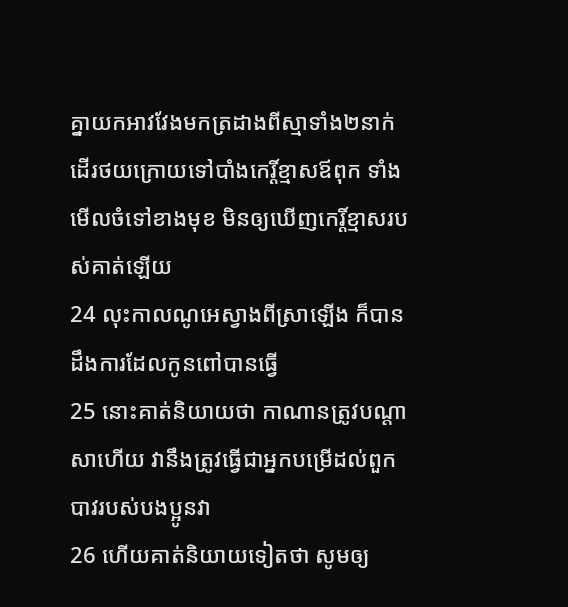គ្នាយកអាវវែងមកត្រដាងពីស្មាទាំង២នាក់ ដើរថយក្រោយទៅបាំងកេរ្តិ៍‌ខ្មាសឪពុក ទាំងមើលចំទៅខាងមុខ មិនឲ្យឃើញកេរ្តិ៍‌ខ្មាសរបស់គាត់ឡើយ
24 លុះកាលណូអេស្វាងពីស្រាឡើង ក៏បានដឹងការដែលកូនពៅបានធ្វើ
25 នោះគាត់និយាយថា កាណានត្រូវបណ្តាសាហើយ វានឹងត្រូវធ្វើជាអ្នកបម្រើដល់ពួកបាវរបស់បងប្អូនវា
26 ហើយគាត់និយាយទៀតថា សូមឲ្យ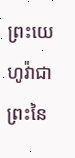ព្រះ‌យេហូវ៉ាជាព្រះនៃ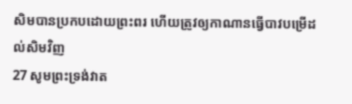សិមបានប្រកបដោយព្រះពរ ហើយត្រូវឲ្យកាណានធ្វើបាវបម្រើដល់សិមវិញ
27 សូមព្រះ‌ទ្រង់វាត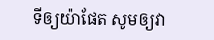ទីឲ្យយ៉ាផែត សូមឲ្យវា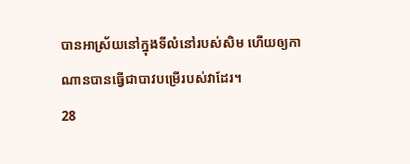បានអាស្រ័យនៅក្នុងទីលំនៅរបស់សិម ហើយឲ្យកាណានបានធ្វើជាបាវបម្រើរបស់វាដែរ។
28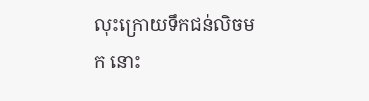លុះក្រោយទឹកជន់លិចមក នោះ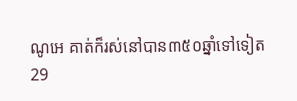ណូអេ គាត់ក៏រស់នៅបាន៣៥០ឆ្នាំទៅទៀត
29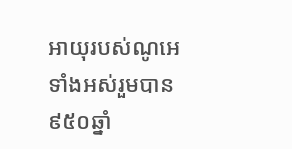អាយុរបស់ណូអេទាំងអស់រួមបាន៩៥០ឆ្នាំ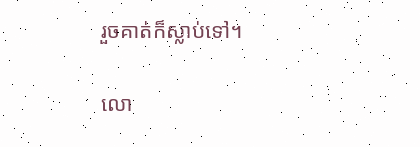រួចគាត់ក៏ស្លាប់ទៅ។

លោ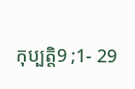កុប្បត្តិ9 ;1- 29